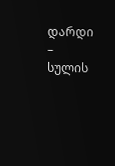დარდი – სულის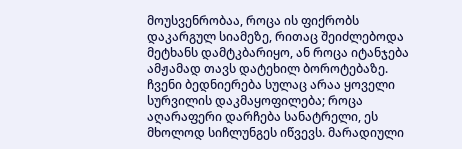მოუსვენრობაა, როცა ის ფიქრობს დაკარგულ სიამეზე, რითაც შეიძლებოდა მეტხანს დამტკბარიყო, ან როცა იტანჯება ამჟამად თავს დატეხილ ბოროტებაზე.
ჩვენი ბედნიერება სულაც არაა ყოველი სურვილის დაკმაყოფილება; როცა აღარაფერი დარჩება სანატრელი, ეს მხოლოდ სიჩლუნგეს იწვევს. მარადიული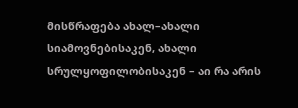მისწრაფება ახალ–ახალი სიამოვნებისაკენ, ახალი სრულყოფილობისაკენ – აი რა არის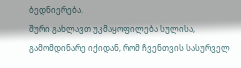ბედნიერება.
შური გახლავთ უკმაყოფილება სულისა, გამომდინარე იქიდან, რომ ჩვენთვის სასურველ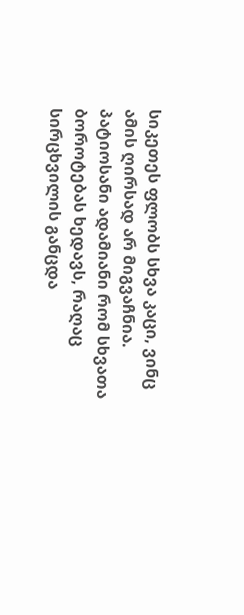სიკეთეს ფლობს სხვა კაცი, ვინც ამის ღირსად არ მიგვაჩნია.
პატიოსანი ადამიანი რომ სხვათა ბოროტებას ხედავს, რაღაც სირცხვილის განცდა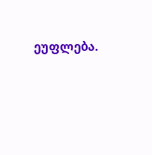ეუფლება.